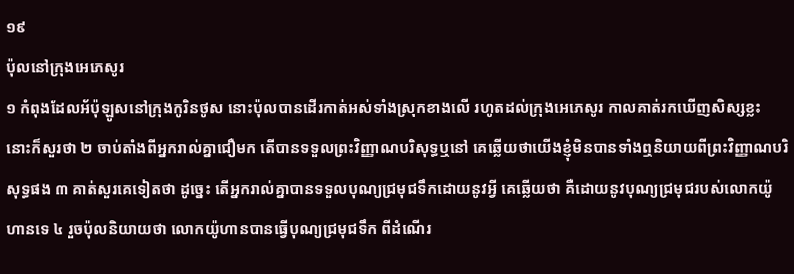១៩
ប៉ុលនៅក្រុងអេភេសូរ
១ កំពុងដែលអ័ប៉ុឡូសនៅក្រុងកូរិនថូស នោះប៉ុលបានដើរកាត់អស់ទាំងស្រុកខាងលើ រហូតដល់ក្រុងអេភេសូរ កាលគាត់រកឃើញសិស្សខ្លះ នោះក៏សួរថា ២ ចាប់តាំងពីអ្នករាល់គ្នាជឿមក តើបានទទួលព្រះវិញ្ញាណបរិសុទ្ធឬនៅ គេឆ្លើយថាយើងខ្ញុំមិនបានទាំងឮនិយាយពីព្រះវិញ្ញាណបរិសុទ្ធផង ៣ គាត់សួរគេទៀតថា ដូច្នេះ តើអ្នករាល់គ្នាបានទទួលបុណ្យជ្រមុជទឹកដោយនូវអ្វី គេឆ្លើយថា គឺដោយនូវបុណ្យជ្រមុជរបស់លោកយ៉ូហានទេ ៤ រួចប៉ុលនិយាយថា លោកយ៉ូហានបានធ្វើបុណ្យជ្រមុជទឹក ពីដំណើរ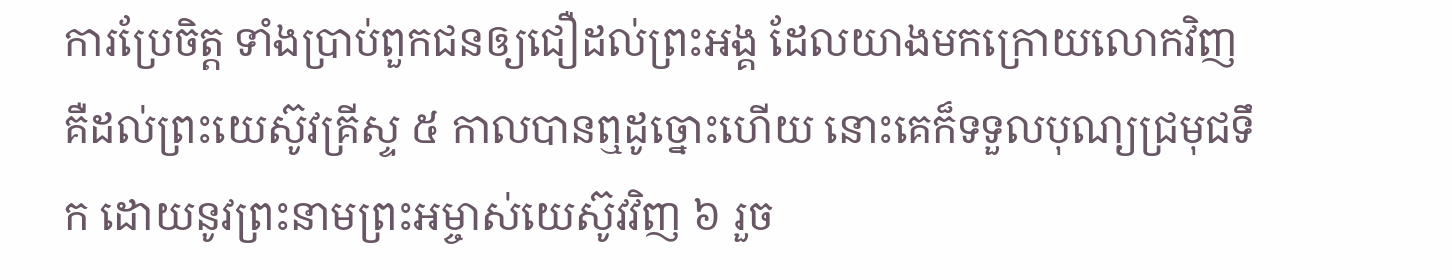ការប្រែចិត្ត ទាំងប្រាប់ពួកជនឲ្យជឿដល់ព្រះអង្គ ដែលយាងមកក្រោយលោកវិញ គឺដល់ព្រះយេស៊ូវគ្រីស្ទ ៥ កាលបានឮដូច្នោះហើយ នោះគេក៏ទទួលបុណ្យជ្រមុជទឹក ដោយនូវព្រះនាមព្រះអម្ចាស់យេស៊ូវវិញ ៦ រួច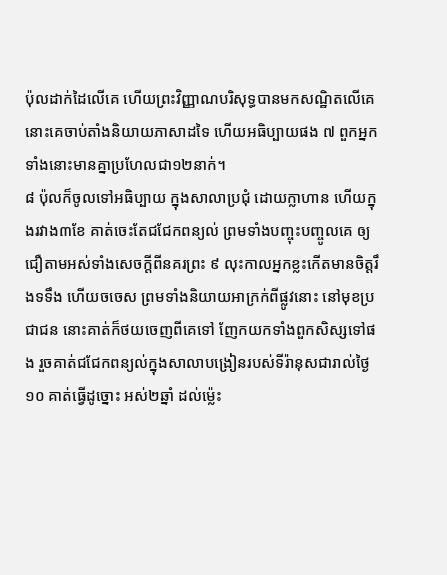ប៉ុលដាក់ដៃលើគេ ហើយព្រះវិញ្ញាណបរិសុទ្ធបានមកសណ្ឋិតលើគេ នោះគេចាប់តាំងនិយាយភាសាដទៃ ហើយអធិប្បាយផង ៧ ពួកអ្នកទាំងនោះមានគ្នាប្រហែលជា១២នាក់។
៨ ប៉ុលក៏ចូលទៅអធិប្បាយ ក្នុងសាលាប្រជុំ ដោយក្លាហាន ហើយក្នុងរវាង៣ខែ គាត់ចេះតែជជែកពន្យល់ ព្រមទាំងបញ្ចុះបញ្ចូលគេ ឲ្យជឿតាមអស់ទាំងសេចក្តីពីនគរព្រះ ៩ លុះកាលអ្នកខ្លះកើតមានចិត្តរឹងទទឹង ហើយចចេស ព្រមទាំងនិយាយអាក្រក់ពីផ្លូវនោះ នៅមុខប្រជាជន នោះគាត់ក៏ថយចេញពីគេទៅ ញែកយកទាំងពួកសិស្សទៅផង រួចគាត់ជជែកពន្យល់ក្នុងសាលាបង្រៀនរបស់ទីរ៉ានុសជារាល់ថ្ងៃ ១០ គាត់ធ្វើដូច្នោះ អស់២ឆ្នាំ ដល់ម៉្លេះ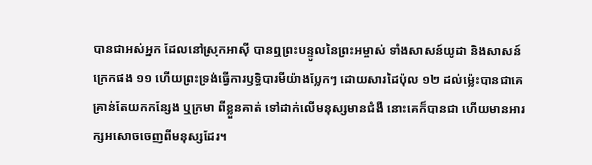បានជាអស់អ្នក ដែលនៅស្រុកអាស៊ី បានឮព្រះបន្ទូលនៃព្រះអម្ចាស់ ទាំងសាសន៍យូដា និងសាសន៍ក្រេកផង ១១ ហើយព្រះទ្រង់ធ្វើការឫទ្ធិបារមីយ៉ាងប្លែកៗ ដោយសារដៃប៉ុល ១២ ដល់ម៉្លេះបានជាគេគ្រាន់តែយកកន្សែង ឬក្រមា ពីខ្លួនគាត់ ទៅដាក់លើមនុស្សមានជំងឺ នោះគេក៏បានជា ហើយមានអារក្សអសោចចេញពីមនុស្សដែរ។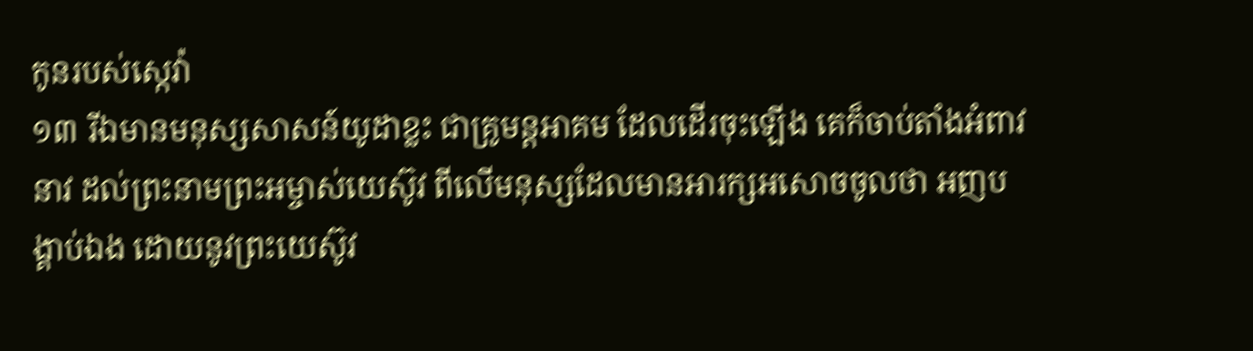កូនរបស់ស្កេវ៉ា
១៣ រីឯមានមនុស្សសាសន៍យូដាខ្លះ ជាគ្រូមន្តអាគម ដែលដើរចុះឡើង គេក៏ចាប់តាំងអំពាវនាវ ដល់ព្រះនាមព្រះអម្ចាស់យេស៊ូវ ពីលើមនុស្សដែលមានអារក្សអសោចចូលថា អញបង្គាប់ឯង ដោយនូវព្រះយេស៊ូវ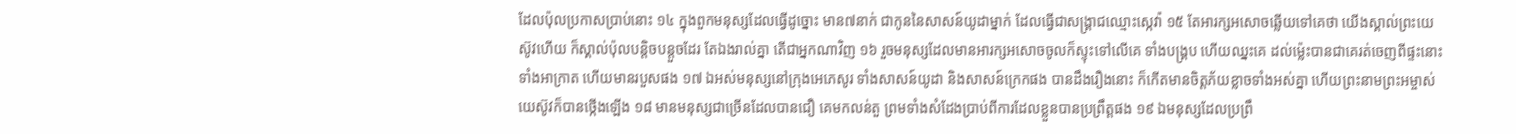ដែលប៉ុលប្រកាសប្រាប់នោះ ១៤ ក្នុងពួកមនុស្សដែលធ្វើដូច្នោះ មាន៧នាក់ ជាកូននៃសាសន៍យូដាម្នាក់ ដែលធ្វើជាសង្គ្រាជឈ្មោះស្កេវ៉ា ១៥ តែអារក្សអសោចឆ្លើយទៅគេថា យើងស្គាល់ព្រះយេស៊ូវហើយ ក៏ស្គាល់ប៉ុលបន្តិចបន្តួចដែរ តែឯងរាល់គ្នា តើជាអ្នកណាវិញ ១៦ រួចមនុស្សដែលមានអារក្សអសោចចូលក៏ស្ទុះទៅលើគេ ទាំងបង្គ្រប ហើយឈ្នះគេ ដល់ម៉្លេះបានជាគេរត់ចេញពីផ្ទះនោះទាំងអាក្រាត ហើយមានរបួសផង ១៧ ឯអស់មនុស្សនៅក្រុងអេភេសូរ ទាំងសាសន៍យូដា និងសាសន៍ក្រេកផង បានដឹងរឿងនោះ ក៏កើតមានចិត្តភ័យខ្លាចទាំងអស់គ្នា ហើយព្រះនាមព្រះអម្ចាស់យេស៊ូវក៏បានថ្កើងឡើង ១៨ មានមនុស្សជាច្រើនដែលបានជឿ គេមកលន់តួ ព្រមទាំងសំដែងប្រាប់ពីការដែលខ្លួនបានប្រព្រឹត្តផង ១៩ ឯមនុស្សដែលប្រព្រឹ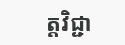ត្តវិជ្ជា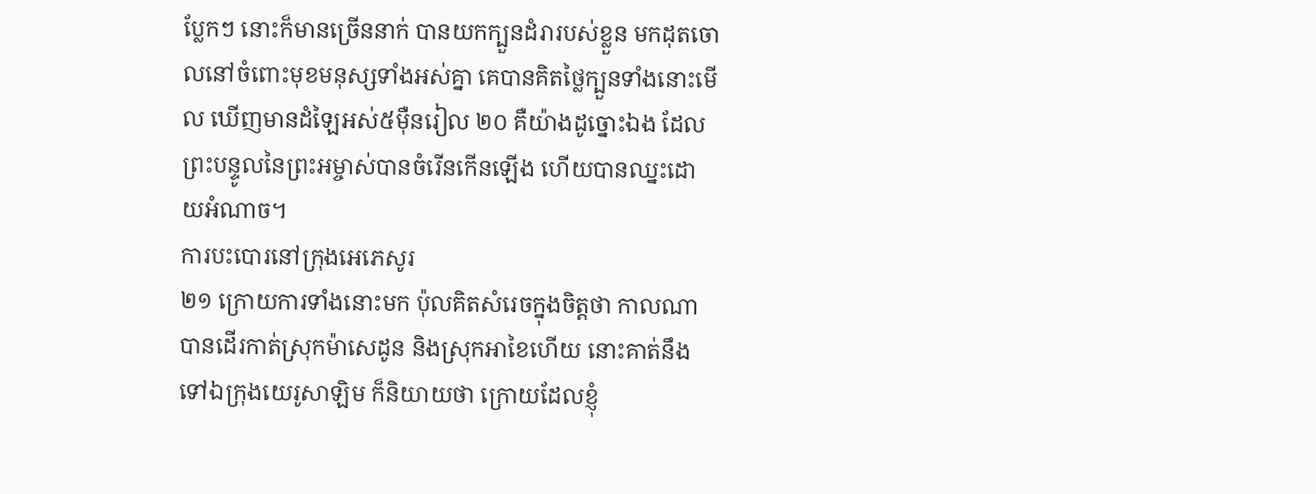ប្លែកៗ នោះក៏មានច្រើននាក់ បានយកក្បួនដំរារបស់ខ្លួន មកដុតចោលនៅចំពោះមុខមនុស្សទាំងអស់គ្នា គេបានគិតថ្លៃក្បួនទាំងនោះមើល ឃើញមានដំឡៃអស់៥ម៉ឺនរៀល ២០ គឺយ៉ាងដូច្នោះឯង ដែលព្រះបន្ទូលនៃព្រះអម្ចាស់បានចំរើនកើនឡើង ហើយបានឈ្នះដោយអំណាច។
ការបះបោរនៅក្រុងអេភេសូរ
២១ ក្រោយការទាំងនោះមក ប៉ុលគិតសំរេចក្នុងចិត្តថា កាលណាបានដើរកាត់ស្រុកម៉ាសេដូន និងស្រុកអាខៃហើយ នោះគាត់នឹងទៅឯក្រុងយេរូសាឡិម ក៏និយាយថា ក្រោយដែលខ្ញុំ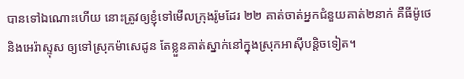បានទៅឯណោះហើយ នោះត្រូវឲ្យខ្ញុំទៅមើលក្រុងរ៉ូមដែរ ២២ គាត់ចាត់អ្នកជំនួយគាត់២នាក់ គឺធីម៉ូថេ និងអេរ៉ាស្ទុស ឲ្យទៅស្រុកម៉ាសេដូន តែខ្លួនគាត់ស្នាក់នៅក្នុងស្រុកអាស៊ីបន្តិចទៀត។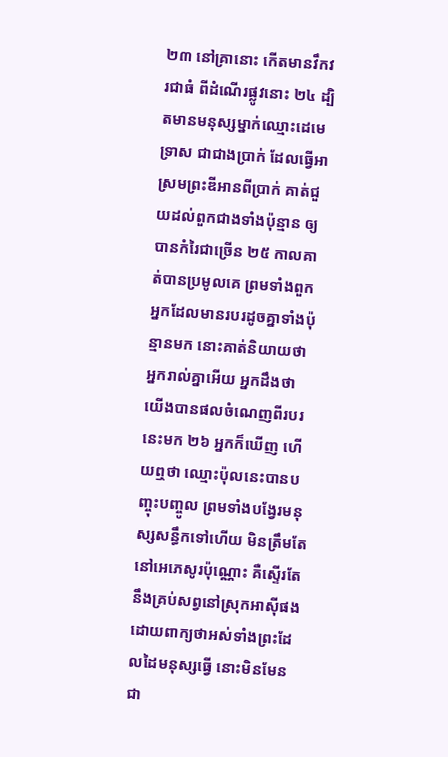២៣ នៅគ្រានោះ កើតមានវឹកវរជាធំ ពីដំណើរផ្លូវនោះ ២៤ ដ្បិតមានមនុស្សម្នាក់ឈ្មោះដេមេទ្រាស ជាជាងប្រាក់ ដែលធ្វើអាស្រមព្រះឌីអានពីប្រាក់ គាត់ជួយដល់ពួកជាងទាំងប៉ុន្មាន ឲ្យបានកំរៃជាច្រើន ២៥ កាលគាត់បានប្រមូលគេ ព្រមទាំងពួកអ្នកដែលមានរបរដូចគ្នាទាំងប៉ុន្មានមក នោះគាត់និយាយថា អ្នករាល់គ្នាអើយ អ្នកដឹងថា យើងបានផលចំណេញពីរបរនេះមក ២៦ អ្នកក៏ឃើញ ហើយឮថា ឈ្មោះប៉ុលនេះបានបញ្ចុះបញ្ចូល ព្រមទាំងបង្វែរមនុស្សសន្ធឹកទៅហើយ មិនត្រឹមតែនៅអេភេសូរប៉ុណ្ណោះ គឺស្ទើរតែនឹងគ្រប់សព្វនៅស្រុកអាស៊ីផង ដោយពាក្យថាអស់ទាំងព្រះដែលដៃមនុស្សធ្វើ នោះមិនមែនជា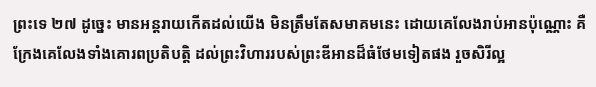ព្រះទេ ២៧ ដូច្នេះ មានអន្តរាយកើតដល់យើង មិនត្រឹមតែសមាគមនេះ ដោយគេលែងរាប់អានប៉ុណ្ណោះ គឺក្រែងគេលែងទាំងគោរពប្រតិបត្តិ ដល់ព្រះវិហាររបស់ព្រះឌីអានដ៏ធំថែមទៀតផង រួចសិរីល្អ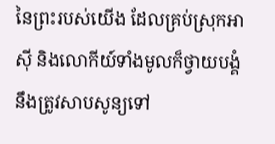នៃព្រះរបស់យើង ដែលគ្រប់ស្រុកអាស៊ី និងលោកីយ៍ទាំងមូលក៏ថ្វាយបង្គំ នឹងត្រូវសាបសូន្យទៅ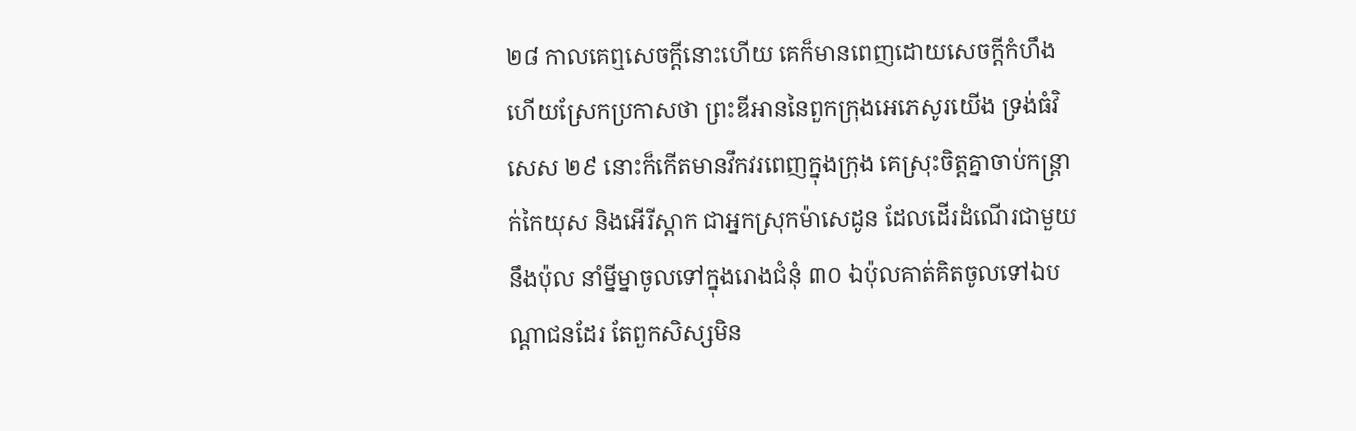២៨ កាលគេឮសេចក្តីនោះហើយ គេក៏មានពេញដោយសេចក្តីកំហឹង ហើយស្រែកប្រកាសថា ព្រះឌីអាននៃពួកក្រុងអេភេសូរយើង ទ្រង់ធំវិសេស ២៩ នោះក៏កើតមានវឹកវរពេញក្នុងក្រុង គេស្រុះចិត្តគ្នាចាប់កន្ត្រាក់កៃយុស និងអើរីស្តាក ជាអ្នកស្រុកម៉ាសេដូន ដែលដើរដំណើរជាមួយនឹងប៉ុល នាំម្នីម្នាចូលទៅក្នុងរោងជំនុំ ៣០ ឯប៉ុលគាត់គិតចូលទៅឯបណ្តាជនដែរ តែពួកសិស្សមិន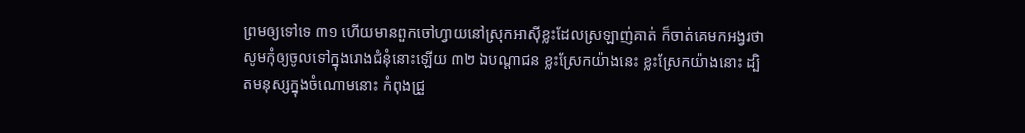ព្រមឲ្យទៅទេ ៣១ ហើយមានពួកចៅហ្វាយនៅស្រុកអាស៊ីខ្លះដែលស្រឡាញ់គាត់ ក៏ចាត់គេមកអង្វរថា សូមកុំឲ្យចូលទៅក្នុងរោងជំនុំនោះឡើយ ៣២ ឯបណ្តាជន ខ្លះស្រែកយ៉ាងនេះ ខ្លះស្រែកយ៉ាងនោះ ដ្បិតមនុស្សក្នុងចំណោមនោះ កំពុងជ្រួ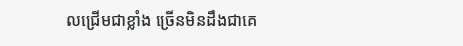លជ្រើមជាខ្លាំង ច្រើនមិនដឹងជាគេ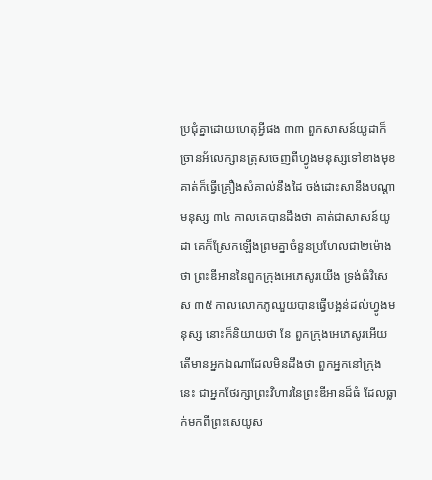ប្រជុំគ្នាដោយហេតុអ្វីផង ៣៣ ពួកសាសន៍យូដាក៏ច្រានអ័លេក្សានត្រុសចេញពីហ្វូងមនុស្សទៅខាងមុខ គាត់ក៏ធ្វើគ្រឿងសំគាល់នឹងដៃ ចង់ដោះសានឹងបណ្តាមនុស្ស ៣៤ កាលគេបានដឹងថា គាត់ជាសាសន៍យូដា គេក៏ស្រែកឡើងព្រមគ្នាចំនួនប្រហែលជា២ម៉ោងថា ព្រះឌីអាននៃពួកក្រុងអេភេសូរយើង ទ្រង់ធំវិសេស ៣៥ កាលលោកភូឈួយបានធ្វើបង្អន់ដល់ហ្វូងមនុស្ស នោះក៏និយាយថា នែ ពួកក្រុងអេភេសូរអើយ តើមានអ្នកឯណាដែលមិនដឹងថា ពួកអ្នកនៅក្រុងនេះ ជាអ្នកថែរក្សាព្រះវិហារនៃព្រះឌីអានដ៏ធំ ដែលធ្លាក់មកពីព្រះសេយូស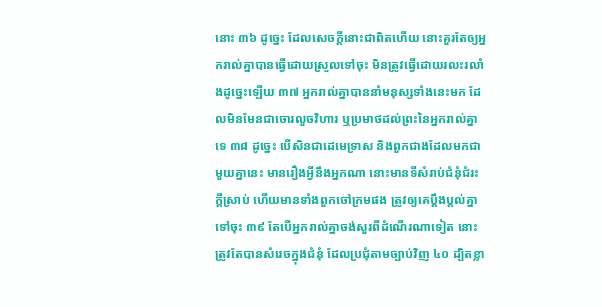នោះ ៣៦ ដូច្នេះ ដែលសេចក្តីនោះជាពិតហើយ នោះគួរតែឲ្យអ្នករាល់គ្នាបានធ្វើដោយស្រួលទៅចុះ មិនត្រូវធ្វើដោយរលះរលាំងដូច្នេះឡើយ ៣៧ អ្នករាល់គ្នាបាននាំមនុស្សទាំងនេះមក ដែលមិនមែនជាចោរលួចវិហារ ឬប្រមាថដល់ព្រះនៃអ្នករាល់គ្នាទេ ៣៨ ដូច្នេះ បើសិនជាដេមេទ្រាស និងពួកជាងដែលមកជាមួយគ្នានេះ មានរឿងអ្វីនឹងអ្នកណា នោះមានទីសំរាប់ជំនុំជំរះក្តីស្រាប់ ហើយមានទាំងពួកចៅក្រមផង ត្រូវឲ្យគេប្តឹងប្តល់គ្នាទៅចុះ ៣៩ តែបើអ្នករាល់គ្នាចង់សួរពីដំណើរណាទៀត នោះត្រូវតែបានសំរេចក្នុងជំនុំ ដែលប្រជុំតាមច្បាប់វិញ ៤០ ដ្បិតខ្លា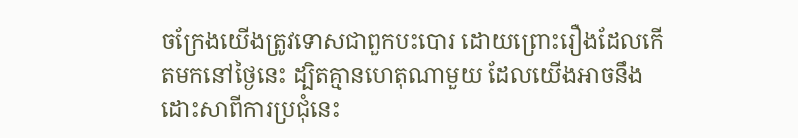ចក្រែងយើងត្រូវទោសជាពួកបះបោរ ដោយព្រោះរឿងដែលកើតមកនៅថ្ងៃនេះ ដ្បិតគ្មានហេតុណាមួយ ដែលយើងអាចនឹងដោះសាពីការប្រជុំនេះ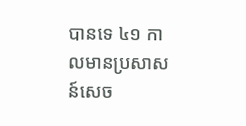បានទេ ៤១ កាលមានប្រសាសន៍សេច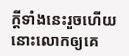ក្តីទាំងនេះរួចហើយ នោះលោកឲ្យគេ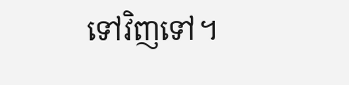ទៅវិញទៅ។